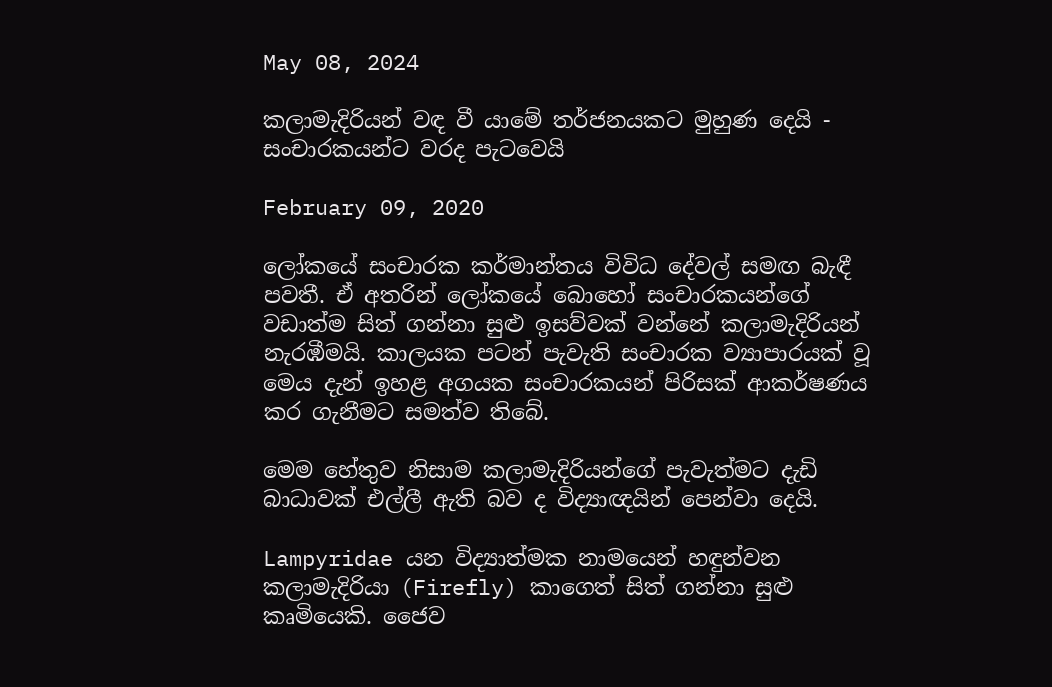May 08, 2024

කලාමැදිරියන් වඳ වී යාමේ තර්ජනයකට මුහුණ දෙයි - සංචාරකයන්ට වරද පැටවෙයි

February 09, 2020

ලෝකයේ සංචාරක කර්මාන්තය විවිධ දේවල් සමඟ බැඳී පවතී. ඒ අතරින් ලෝකයේ බොහෝ සංචාරකයන්ගේ වඩාත්ම සිත් ගන්නා සුළු ඉසව්වක් වන්නේ කලාමැදිරියන් නැරඹීමයි. කාලයක පටන් පැවැති සංචාරක ව්‍යාපාරයක් වූ මෙය දැන් ඉහළ අගයක සංචාරකයන් පිරිසක් ආකර්ෂණය කර ගැනීමට සමත්ව තිබේ.

මෙම හේතුව නිසාම කලාමැදිරියන්ගේ පැවැත්මට දැඩි බාධාවක් එල්ලී ඇති බව ද විද්‍යාඥයින් පෙන්වා දෙයි.

Lampyridae යන විද්‍යාත්මක නාමයෙන් හඳුන්වන කලාමැදිරියා (Firefly) කාගෙත් සිත් ගන්නා සුළු කෘමියෙකි. ජෛව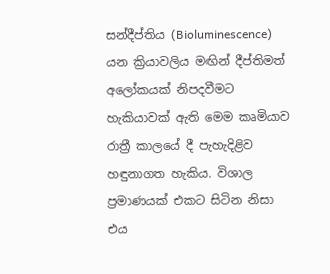සන්දීප්තිය (Bioluminescence) යන ක්‍රියාවලිය මඟින් දීප්තිමත් අලෝකයක් නිපදවීමට හැකියාවක් ඇති මෙම කෘමියාව රාත්‍රී කාලයේ දී පැහැදිළිව හඳුනාගත හැකිය. විශාල ප්‍රමාණයක් එකට සිටින නිසා එය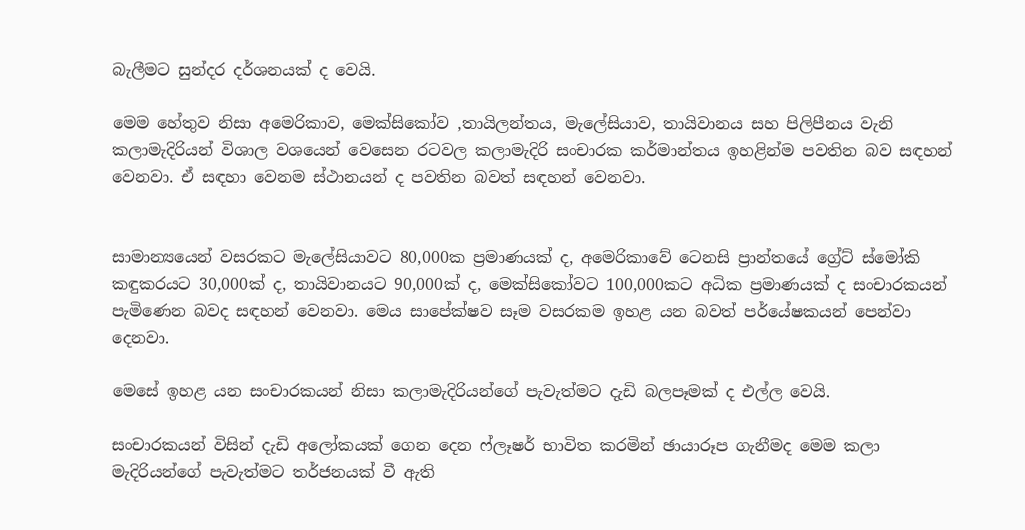බැලීමට සුන්දර දර්ශනයක් ද වෙයි.

මෙම හේතුව නිසා අමෙරිකාව, මෙක්සිකෝව ,තායිලන්තය, මැලේසියාව, තායිවානය සහ පිලිපීනය වැනි කලාමැදිරියන් විශාල වශයෙන් වෙසෙන රටවල කලාමැදිරි සංචාරක කර්මාන්තය ඉහළින්ම පවතින බව සඳහන් වෙනවා. ඒ සඳහා වෙනම ස්ථානයන් ද පවතින බවත් සඳහන් වෙනවා.


සාමාන්‍යයෙන් වසරකට මැලේසියාවට 80,000ක ප්‍රමාණයක් ද, අමෙරිකාවේ ටෙනසි ප්‍රාන්තයේ ග්‍රේට් ස්මෝකි කඳුකරයට 30,000ක් ද, තායිවානයට 90,000ක් ද, මෙක්සිකෝවට 100,000කට අධික ප්‍රමාණයක් ද සංචාරකයන් පැමිණෙන බවද සඳහන් වෙනවා. මෙය සාපේක්ෂව සෑම වසරකම ඉහළ යන බවත් පර්යේෂකයන් පෙන්වා දෙනවා.

මෙසේ ඉහළ යන සංචාරකයන් නිසා කලාමැදිරියන්ගේ පැවැත්මට දැඩි බලපෑමක් ද එල්ල වෙයි.

සංචාරකයන් විසින් දැඩි අලෝකයක් ගෙන දෙන ෆ්ලෑෂර් භාවිත කරමින් ඡායාරූප ගැනීමද මෙම කලා මැදිරියන්ගේ පැවැත්මට තර්ජනයක් වී ඇති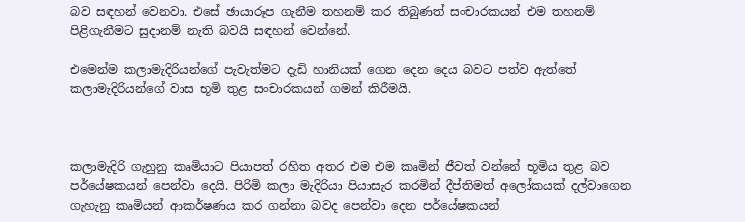බව සඳහන් වෙනවා. එසේ ඡායාරූප ගැනීම තහනම් කර තිබුණත් සංචාරකයන් එම තහනම් පිළිගැනීමට සුදානම් නැති බවයි සඳහන් වෙන්නේ.

එමෙන්ම කලාමැදිරියන්ගේ පැවැත්මට දැඩි හානියක් ගෙන දෙන දෙය බවට පත්ව ඇත්තේ කලාමැදිරියන්ගේ වාස භූමි තුළ සංචාරකයන් ගමන් කිරීමයි.



කලාමැදිරි ගැහුනු කෘමියාට පියාපත් රහිත අතර එම එම කෘමින් ජීවත් වන්නේ භූමිය තුළ බව පර්යේෂකයන් පෙන්වා දෙයි. පිරිමි කලා මැදිරියා පියාසැර කරමින් දීප්තිමත් අලෝකයක් දල්වාගෙන ගැහැනු කෘමියන් ආකර්ෂණය කර ගන්නා බවද පෙන්වා දෙන පර්යේෂකයන්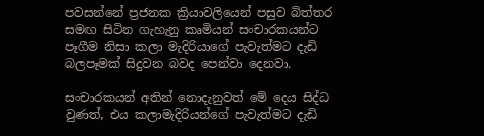පවසන්නේ ප්‍රජනක ක්‍රියාවලියෙන් පසුව බිත්තර සමඟ සිටින ගැහැනු කෘමියන් සංචාරකයන්ට පෑගීම නිසා කලා මැදිරියාගේ පැවැත්මට දැඩි බලපෑමක් සිදුවන බවද පෙන්වා දෙනවා.

සංචාරකයන් අතින් නොදැනුවත් මේ දෙය සිද්ධ වුණත්, එය කලාමැදිරියන්ගේ පැවැත්මට දැඩි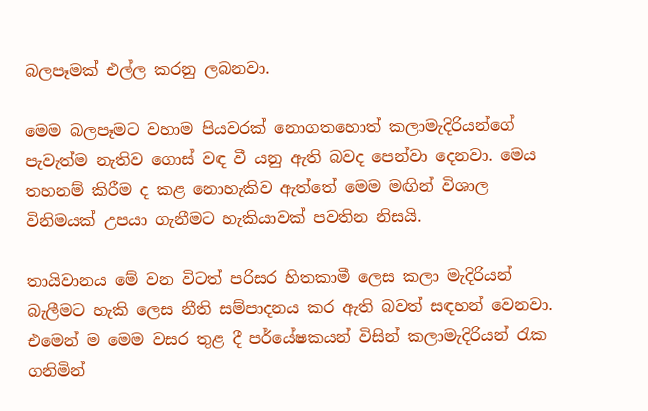බලපෑමක් එල්ල කරනු ලබනවා.

මෙම බලපෑමට වහාම පියවරක් නොගතහොත් කලාමැදිරියන්ගේ පැවැත්ම නැතිව ගොස් වඳ වී යනු ඇති බවද පෙන්වා දෙනවා. මෙය තහනම් කිරීම ද කළ නොහැකිව ඇත්තේ මෙම මඟින් විශාල විනිමයක් උපයා ගැනීමට හැකියාවක් පවතින නිසයි.

තායිවානය මේ වන විටත් පරිසර හිතකාමී ලෙස කලා මැදිරියන් බැලීමට හැකි ලෙස නීති සම්පාදනය කර ඇති බවත් සඳහන් වෙනවා. එමෙන් ම මෙම වසර තුළ දී පර්යේෂකයන් විසින් කලාමැදිරියන් රැක ගනිමින්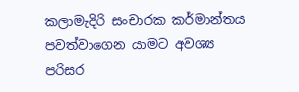කලාමැදිරි සංචාරක කර්මාන්තය පවත්වාගෙන යාමට අවශ්‍ය පරිසර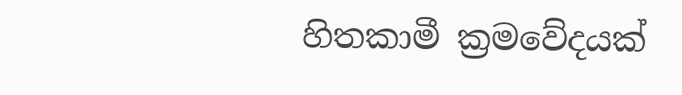හිතකාමී ක්‍රමවේදයක්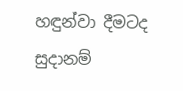හඳුන්වා දීමටද සුදානම්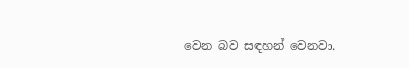වෙන බව සඳහන් වෙනවා.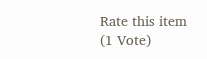Rate this item
(1 Vote)